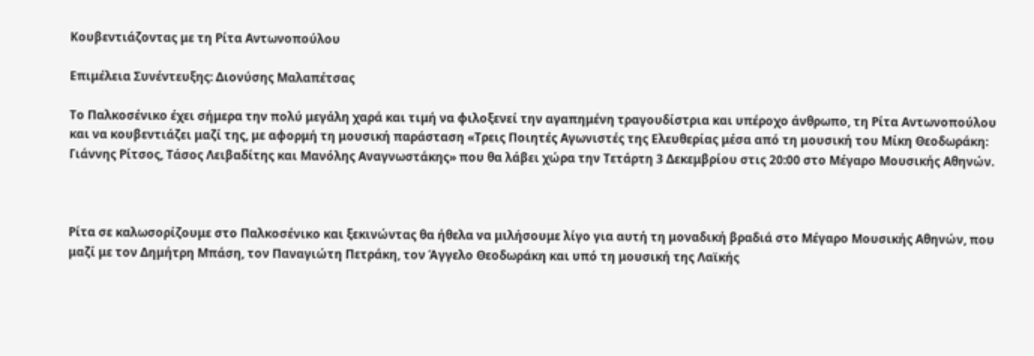Κουβεντιάζοντας με τη Ρίτα Αντωνοπούλου

Επιμέλεια Συνέντευξης: Διονύσης Μαλαπέτσας

Το Παλκοσένικο έχει σήμερα την πολύ μεγάλη χαρά και τιμή να φιλοξενεί την αγαπημένη τραγουδίστρια και υπέροχο άνθρωπο, τη Ρίτα Αντωνοπούλου και να κουβεντιάζει μαζί της, με αφορμή τη μουσική παράσταση «Τρεις Ποιητές Αγωνιστές της Ελευθερίας μέσα από τη μουσική του Μίκη Θεοδωράκη: Γιάννης Ρίτσος, Τάσος Λειβαδίτης και Μανόλης Αναγνωστάκης» που θα λάβει χώρα την Τετάρτη 3 Δεκεμβρίου στις 20:00 στο Μέγαρο Μουσικής Αθηνών.



Ρίτα σε καλωσορίζουμε στο Παλκοσένικο και ξεκινώντας θα ήθελα να μιλήσουμε λίγο για αυτή τη μοναδική βραδιά στο Μέγαρο Μουσικής Αθηνών, που μαζί με τον Δημήτρη Μπάση, τον Παναγιώτη Πετράκη, τον Άγγελο Θεοδωράκη και υπό τη μουσική της Λαϊκής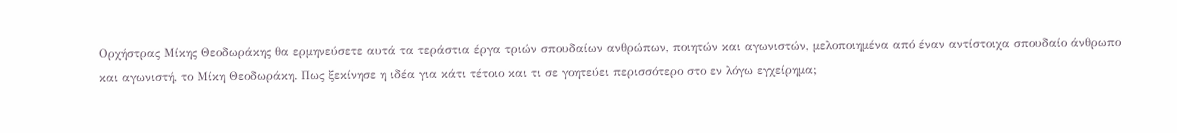Ορχήστρας Μίκης Θεοδωράκης θα ερμηνεύσετε αυτά τα τεράστια έργα τριών σπουδαίων ανθρώπων, ποιητών και αγωνιστών, μελοποιημένα από έναν αντίστοιχα σπουδαίο άνθρωπο και αγωνιστή, το Μίκη Θεοδωράκη. Πως ξεκίνησε η ιδέα για κάτι τέτοιο και τι σε γοητεύει περισσότερο στο εν λόγω εγχείρημα;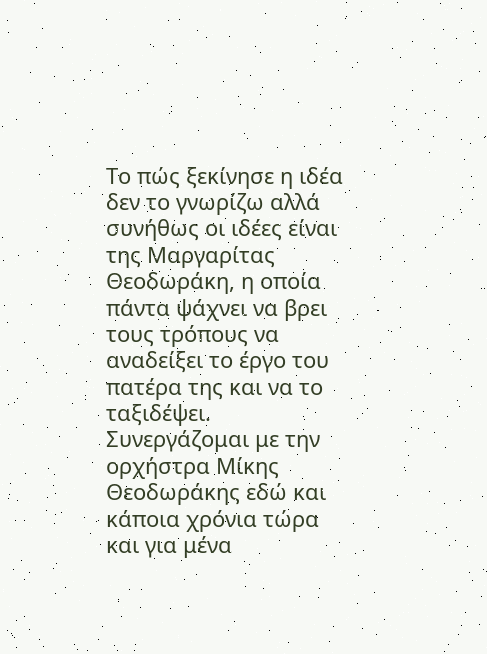Το πώς ξεκίνησε η ιδέα δεν το γνωρίζω αλλά συνήθως οι ιδέες είναι της Μαργαρίτας Θεοδωράκη, η οποία πάντα ψάχνει να βρει τους τρόπους να αναδείξει το έργο του πατέρα της και να το ταξιδέψει. Συνεργάζομαι με την ορχήστρα Μίκης Θεοδωράκης εδώ και κάποια χρόνια τώρα και για μένα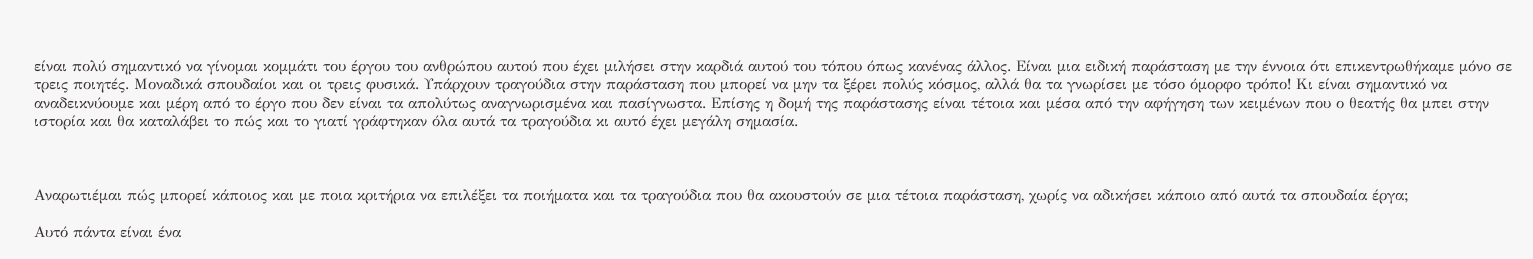είναι πολύ σημαντικό να γίνομαι κομμάτι του έργου του ανθρώπου αυτού που έχει μιλήσει στην καρδιά αυτού του τόπου όπως κανένας άλλος. Είναι μια ειδική παράσταση με την έννοια ότι επικεντρωθήκαμε μόνο σε τρεις ποιητές. Μοναδικά σπουδαίοι και οι τρεις φυσικά. Υπάρχουν τραγούδια στην παράσταση που μπορεί να μην τα ξέρει πολύς κόσμος, αλλά θα τα γνωρίσει με τόσο όμορφο τρόπο! Κι είναι σημαντικό να αναδεικνύουμε και μέρη από το έργο που δεν είναι τα απολύτως αναγνωρισμένα και πασίγνωστα. Επίσης η δομή της παράστασης είναι τέτοια και μέσα από την αφήγηση των κειμένων που ο θεατής θα μπει στην ιστορία και θα καταλάβει το πώς και το γιατί γράφτηκαν όλα αυτά τα τραγούδια κι αυτό έχει μεγάλη σημασία.



Αναρωτιέμαι πώς μπορεί κάποιος και με ποια κριτήρια να επιλέξει τα ποιήματα και τα τραγούδια που θα ακουστούν σε μια τέτοια παράσταση, χωρίς να αδικήσει κάποιο από αυτά τα σπουδαία έργα;

Αυτό πάντα είναι ένα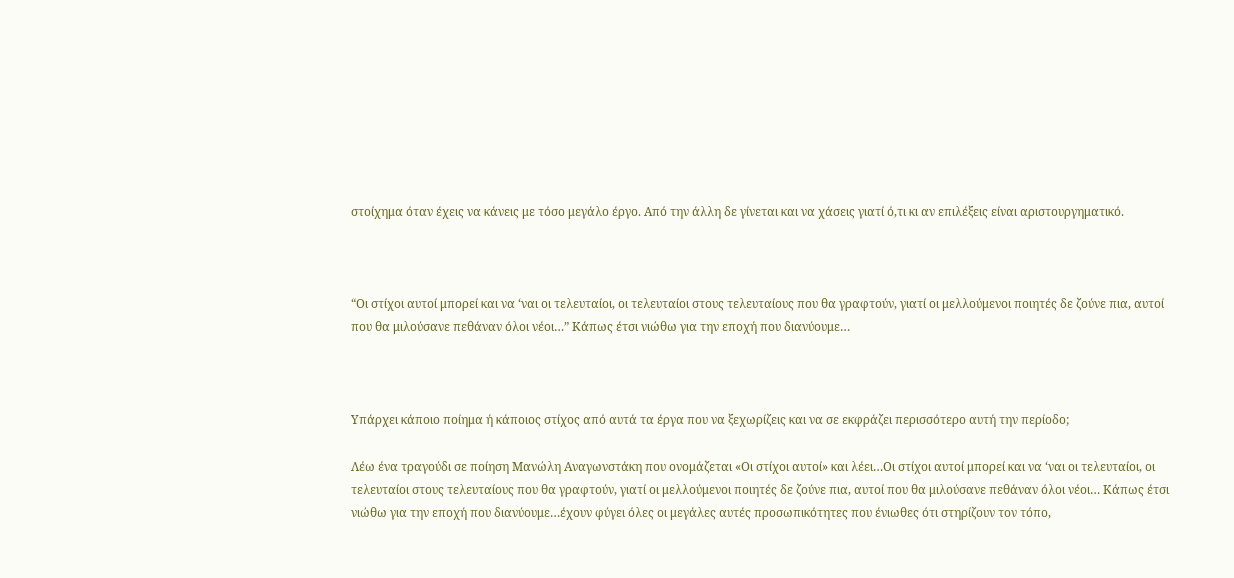στοίχημα όταν έχεις να κάνεις με τόσο μεγάλο έργο. Από την άλλη δε γίνεται και να χάσεις γιατί ό,τι κι αν επιλέξεις είναι αριστουργηματικό.



“Οι στίχοι αυτοί μπορεί και να ‘ναι οι τελευταίοι, οι τελευταίοι στους τελευταίους που θα γραφτούν, γιατί οι μελλούμενοι ποιητές δε ζούνε πια, αυτοί που θα μιλούσανε πεθάναν όλοι νέοι…” Κάπως έτσι νιώθω για την εποχή που διανύουμε…



Υπάρχει κάποιο ποίημα ή κάποιος στίχος από αυτά τα έργα που να ξεχωρίζεις και να σε εκφράζει περισσότερο αυτή την περίοδο;

Λέω ένα τραγούδι σε ποίηση Μανώλη Αναγωνστάκη που ονομάζεται «Οι στίχοι αυτοί» και λέει…Οι στίχοι αυτοί μπορεί και να ‘ναι οι τελευταίοι, οι τελευταίοι στους τελευταίους που θα γραφτούν, γιατί οι μελλούμενοι ποιητές δε ζούνε πια, αυτοί που θα μιλούσανε πεθάναν όλοι νέοι… Κάπως έτσι νιώθω για την εποχή που διανύουμε…έχουν φύγει όλες οι μεγάλες αυτές προσωπικότητες που ένιωθες ότι στηρίζουν τον τόπο,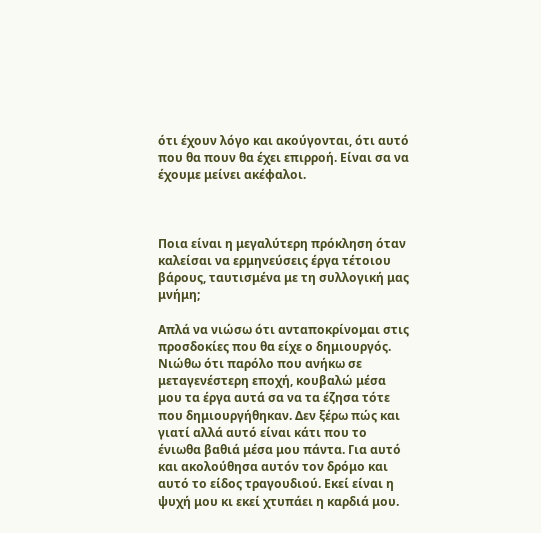ότι έχουν λόγο και ακούγονται, ότι αυτό που θα πουν θα έχει επιρροή. Είναι σα να έχουμε μείνει ακέφαλοι.



Ποια είναι η μεγαλύτερη πρόκληση όταν καλείσαι να ερμηνεύσεις έργα τέτοιου βάρους, ταυτισμένα με τη συλλογική μας μνήμη;

Απλά να νιώσω ότι ανταποκρίνομαι στις προσδοκίες που θα είχε ο δημιουργός. Νιώθω ότι παρόλο που ανήκω σε μεταγενέστερη εποχή, κουβαλώ μέσα μου τα έργα αυτά σα να τα έζησα τότε που δημιουργήθηκαν. Δεν ξέρω πώς και γιατί αλλά αυτό είναι κάτι που το ένιωθα βαθιά μέσα μου πάντα. Για αυτό και ακολούθησα αυτόν τον δρόμο και αυτό το είδος τραγουδιού. Εκεί είναι η ψυχή μου κι εκεί χτυπάει η καρδιά μου.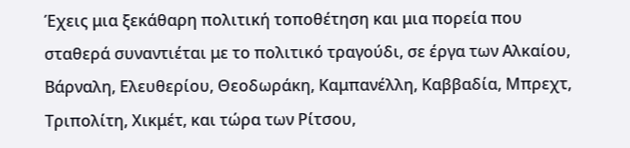Έχεις μια ξεκάθαρη πολιτική τοποθέτηση και μια πορεία που σταθερά συναντιέται με το πολιτικό τραγούδι, σε έργα των Αλκαίου, Βάρναλη, Ελευθερίου, Θεοδωράκη, Καμπανέλλη, Καββαδία, Μπρεχτ, Τριπολίτη, Χικμέτ, και τώρα των Ρίτσου,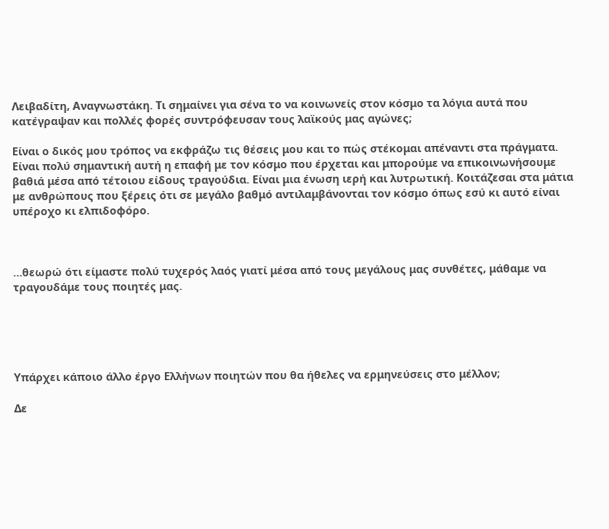Λειβαδίτη, Αναγνωστάκη. Τι σημαίνει για σένα το να κοινωνείς στον κόσμο τα λόγια αυτά που κατέγραψαν και πολλές φορές συντρόφευσαν τους λαϊκούς μας αγώνες;

Είναι ο δικός μου τρόπος να εκφράζω τις θέσεις μου και το πώς στέκομαι απέναντι στα πράγματα. Είναι πολύ σημαντική αυτή η επαφή με τον κόσμο που έρχεται και μπορούμε να επικοινωνήσουμε βαθιά μέσα από τέτοιου είδους τραγούδια. Είναι μια ένωση ιερή και λυτρωτική. Κοιτάζεσαι στα μάτια με ανθρώπους που ξέρεις ότι σε μεγάλο βαθμό αντιλαμβάνονται τον κόσμο όπως εσύ κι αυτό είναι υπέροχο κι ελπιδοφόρο.



…θεωρώ ότι είμαστε πολύ τυχερός λαός γιατί μέσα από τους μεγάλους μας συνθέτες, μάθαμε να τραγουδάμε τους ποιητές μας.





Υπάρχει κάποιο άλλο έργο Ελλήνων ποιητών που θα ήθελες να ερμηνεύσεις στο μέλλον;

Δε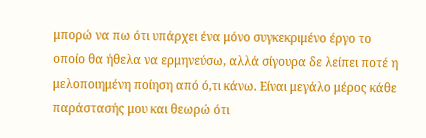μπορώ να πω ότι υπάρχει ένα μόνο συγκεκριμένο έργο το οποίο θα ήθελα να ερμηνεύσω, αλλά σίγουρα δε λείπει ποτέ η μελοποιημένη ποίηση από ό,τι κάνω. Είναι μεγάλο μέρος κάθε παράστασής μου και θεωρώ ότι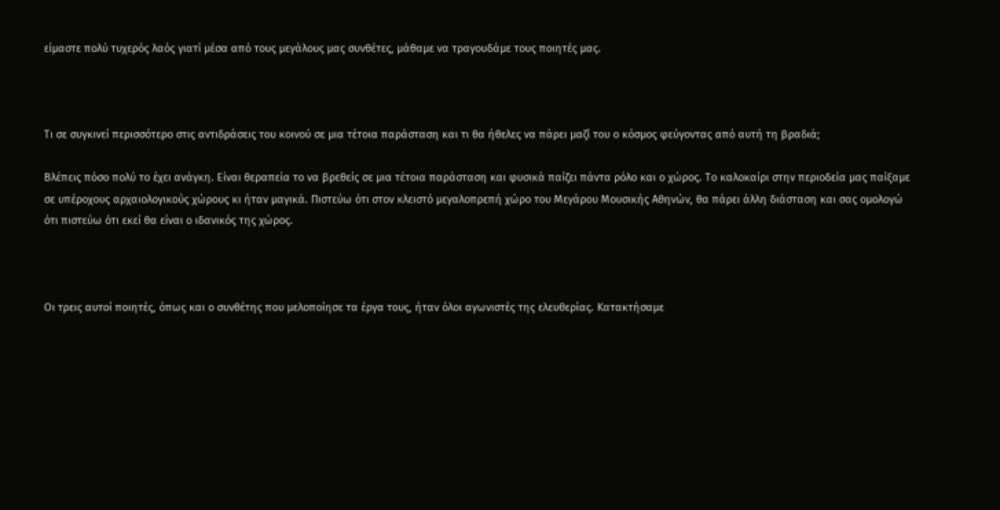είμαστε πολύ τυχερός λαός γιατί μέσα από τους μεγάλους μας συνθέτες, μάθαμε να τραγουδάμε τους ποιητές μας.



Τι σε συγκινεί περισσότερο στις αντιδράσεις του κοινού σε μια τέτοια παράσταση και τι θα ήθελες να πάρει μαζί του ο κόσμος φεύγοντας από αυτή τη βραδιά;

Βλέπεις πόσο πολύ το έχει ανάγκη. Είναι θεραπεία το να βρεθείς σε μια τέτοια παράσταση και φυσικά παίζει πάντα ρόλο και ο χώρος. Το καλοκαίρι στην περιοδεία μας παίξαμε σε υπέροχους αρχαιολογικούς χώρους κι ήταν μαγικά. Πιστεύω ότι στον κλειστό μεγαλοπρεπή χώρο του Μεγάρου Μουσικής Αθηνών, θα πάρει άλλη διάσταση και σας ομολογώ ότι πιστεύω ότι εκεί θα είναι ο ιδανικός της χώρος.



Οι τρεις αυτοί ποιητές, όπως και ο συνθέτης που μελοποίησε τα έργα τους, ήταν όλοι αγωνιστές της ελευθερίας. Κατακτήσαμε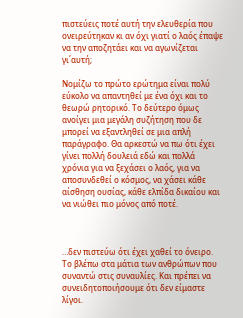πιστεύεις ποτέ αυτή την ελευθερία που ονειρεύτηκαν κι αν όχι γιατί ο λαός έπαψε να την αποζητάει και να αγωνίζεται γι΄αυτή;

Νομίζω το πρώτο ερώτημα είναι πολύ εύκολο να απαντηθεί με ένα όχι και το θεωρώ ρητορικό. Το δεύτερο όμως ανοίγει μια μεγάλη συζήτηση που δε μπορεί να εξαντληθεί σε μια απλή παράγραφο. Θα αρκεστώ να πω ότι έχει γίνει πολλή δουλειά εδώ και πολλά χρόνια για να ξεχάσει ο λαός, για να αποσυνδεθεί ο κόσμος, να χάσει κάθε αίσθηση ουσίας, κάθε ελπίδα δικαίου και να νιώθει πιο μόνος από ποτέ.



…δεν πιστεύω ότι έχει χαθεί το όνειρο. Το βλέπω στα μάτια των ανθρώπων που συναντώ στις συναυλίες. Και πρέπει να συνειδητοποιήσουμε ότι δεν είμαστε λίγοι.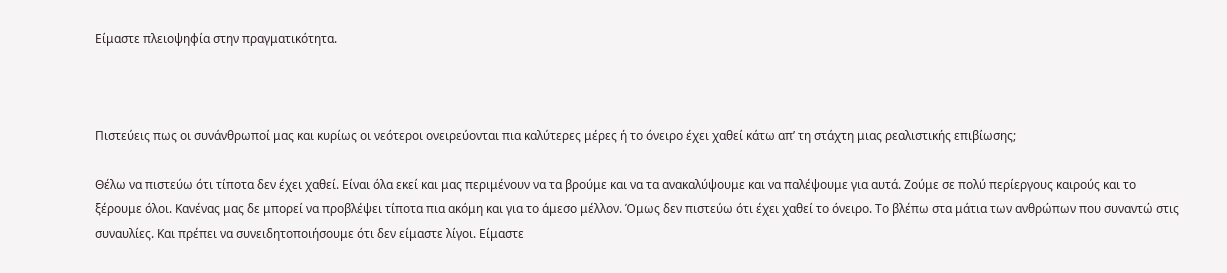Είμαστε πλειοψηφία στην πραγματικότητα.



Πιστεύεις πως οι συνάνθρωποί μας και κυρίως οι νεότεροι ονειρεύονται πια καλύτερες μέρες ή το όνειρο έχει χαθεί κάτω απ’ τη στάχτη μιας ρεαλιστικής επιβίωσης;

Θέλω να πιστεύω ότι τίποτα δεν έχει χαθεί. Είναι όλα εκεί και μας περιμένουν να τα βρούμε και να τα ανακαλύψουμε και να παλέψουμε για αυτά. Ζούμε σε πολύ περίεργους καιρούς και το ξέρουμε όλοι. Κανένας μας δε μπορεί να προβλέψει τίποτα πια ακόμη και για το άμεσο μέλλον. Όμως δεν πιστεύω ότι έχει χαθεί το όνειρο. Το βλέπω στα μάτια των ανθρώπων που συναντώ στις συναυλίες. Και πρέπει να συνειδητοποιήσουμε ότι δεν είμαστε λίγοι. Είμαστε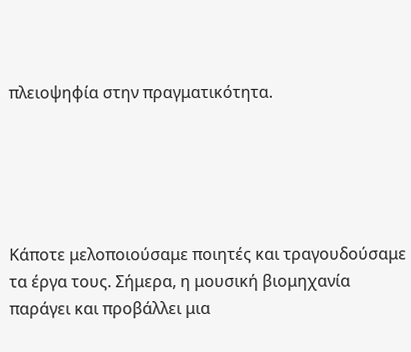πλειοψηφία στην πραγματικότητα.





Κάποτε μελοποιούσαμε ποιητές και τραγουδούσαμε τα έργα τους. Σήμερα, η μουσική βιομηχανία παράγει και προβάλλει μια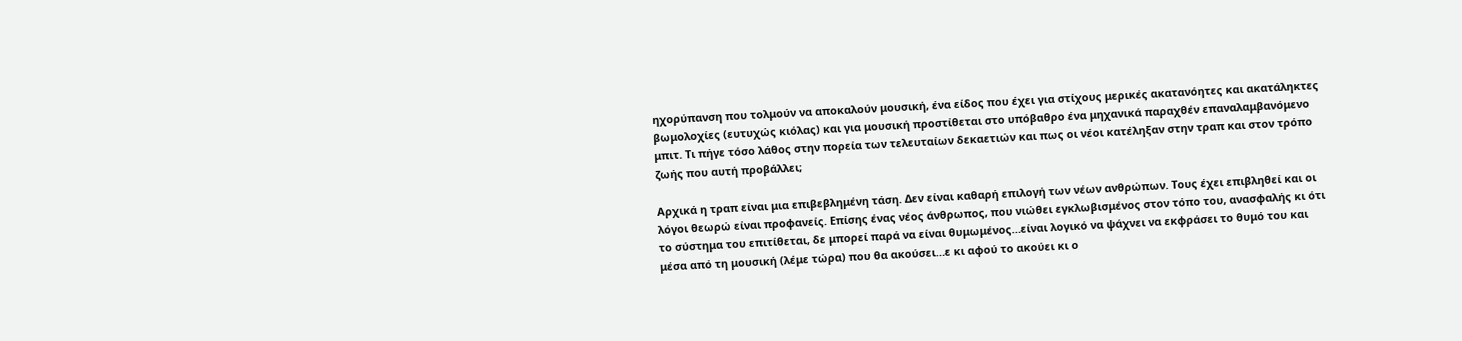ηχορύπανση που τολμούν να αποκαλούν μουσική, ένα είδος που έχει για στίχους μερικές ακατανόητες και ακατάληκτες βωμολοχίες (ευτυχώς κιόλας) και για μουσική προστίθεται στο υπόβαθρο ένα μηχανικά παραχθέν επαναλαμβανόμενο μπιτ. Τι πήγε τόσο λάθος στην πορεία των τελευταίων δεκαετιών και πως οι νέοι κατέληξαν στην τραπ και στον τρόπο ζωής που αυτή προβάλλει;

Αρχικά η τραπ είναι μια επιβεβλημένη τάση. Δεν είναι καθαρή επιλογή των νέων ανθρώπων. Τους έχει επιβληθεί και οι λόγοι θεωρώ είναι προφανείς. Επίσης ένας νέος άνθρωπος, που νιώθει εγκλωβισμένος στον τόπο του, ανασφαλής κι ότι το σύστημα του επιτίθεται, δε μπορεί παρά να είναι θυμωμένος…είναι λογικό να ψάχνει να εκφράσει το θυμό του και μέσα από τη μουσική (λέμε τώρα) που θα ακούσει…ε κι αφού το ακούει κι ο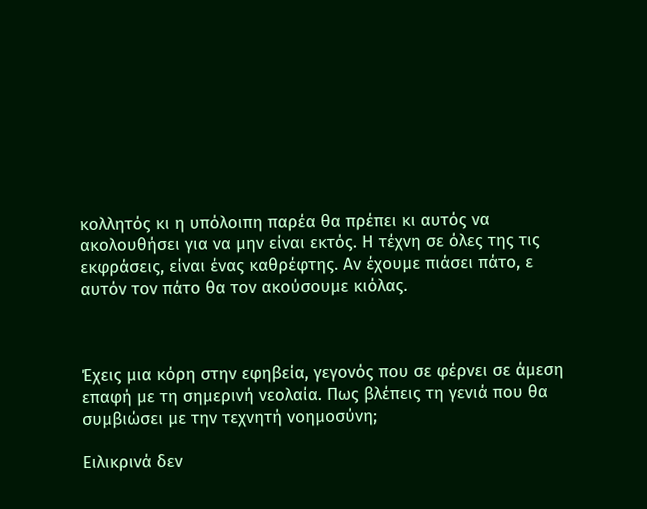κολλητός κι η υπόλοιπη παρέα θα πρέπει κι αυτός να ακολουθήσει για να μην είναι εκτός. Η τέχνη σε όλες της τις εκφράσεις, είναι ένας καθρέφτης. Αν έχουμε πιάσει πάτο, ε αυτόν τον πάτο θα τον ακούσουμε κιόλας.



Έχεις μια κόρη στην εφηβεία, γεγονός που σε φέρνει σε άμεση επαφή με τη σημερινή νεολαία. Πως βλέπεις τη γενιά που θα συμβιώσει με την τεχνητή νοημοσύνη;

Ειλικρινά δεν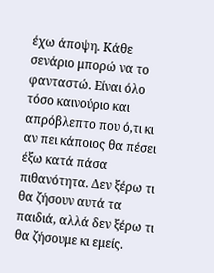έχω άποψη. Κάθε σενάριο μπορώ να το φανταστώ. Είναι όλο τόσο καινούριο και απρόβλεπτο που ό,τι κι αν πει κάποιος θα πέσει έξω κατά πάσα πιθανότητα. Δεν ξέρω τι θα ζήσουν αυτά τα παιδιά, αλλά δεν ξέρω τι θα ζήσουμε κι εμείς.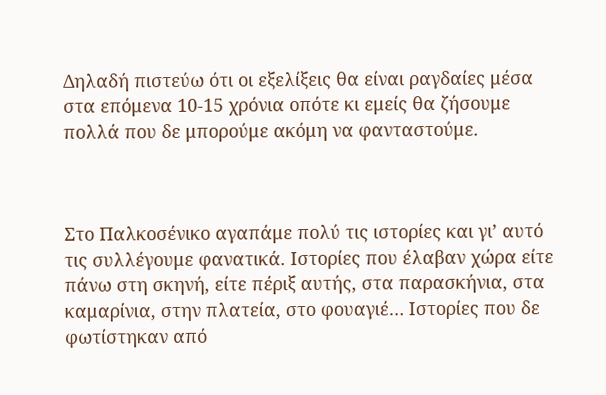Δηλαδή πιστεύω ότι οι εξελίξεις θα είναι ραγδαίες μέσα στα επόμενα 10-15 χρόνια οπότε κι εμείς θα ζήσουμε πολλά που δε μπορούμε ακόμη να φανταστούμε.



Στο Παλκοσένικο αγαπάμε πολύ τις ιστορίες και γι’ αυτό τις συλλέγουμε φανατικά. Ιστορίες που έλαβαν χώρα είτε πάνω στη σκηνή, είτε πέριξ αυτής, στα παρασκήνια, στα καμαρίνια, στην πλατεία, στο φουαγιέ… Ιστορίες που δε φωτίστηκαν από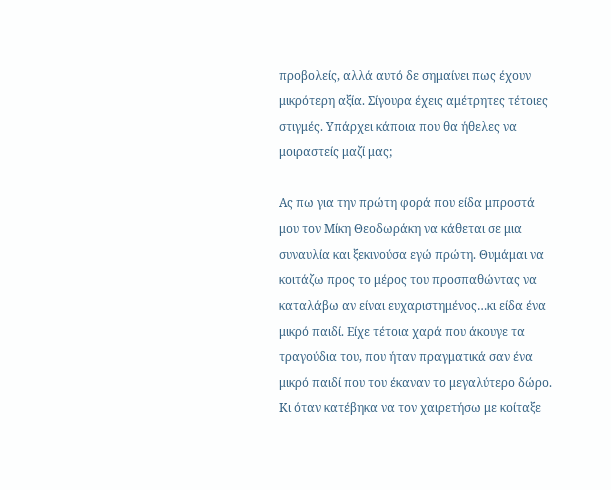προβολείς, αλλά αυτό δε σημαίνει πως έχουν μικρότερη αξία. Σίγουρα έχεις αμέτρητες τέτοιες στιγμές. Υπάρχει κάποια που θα ήθελες να μοιραστείς μαζί μας;

Ας πω για την πρώτη φορά που είδα μπροστά μου τον Μίκη Θεοδωράκη να κάθεται σε μια συναυλία και ξεκινούσα εγώ πρώτη. Θυμάμαι να κοιτάζω προς το μέρος του προσπαθώντας να καταλάβω αν είναι ευχαριστημένος…κι είδα ένα μικρό παιδί. Είχε τέτοια χαρά που άκουγε τα τραγούδια του, που ήταν πραγματικά σαν ένα μικρό παιδί που του έκαναν το μεγαλύτερο δώρο. Κι όταν κατέβηκα να τον χαιρετήσω με κοίταξε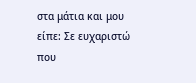στα μάτια και μου είπε: Σε ευχαριστώ που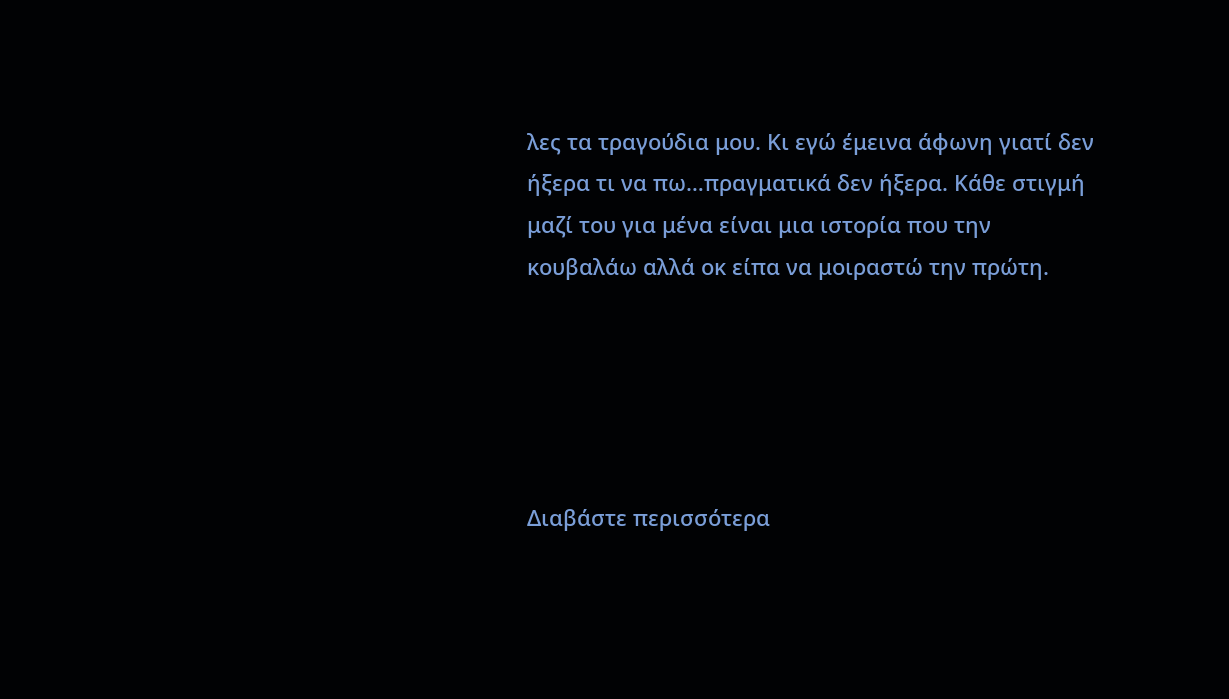λες τα τραγούδια μου. Κι εγώ έμεινα άφωνη γιατί δεν ήξερα τι να πω…πραγματικά δεν ήξερα. Κάθε στιγμή μαζί του για μένα είναι μια ιστορία που την κουβαλάω αλλά οκ είπα να μοιραστώ την πρώτη.





Διαβάστε περισσότερα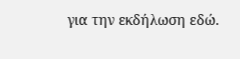για την εκδήλωση εδώ.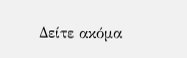Δείτε ακόμα